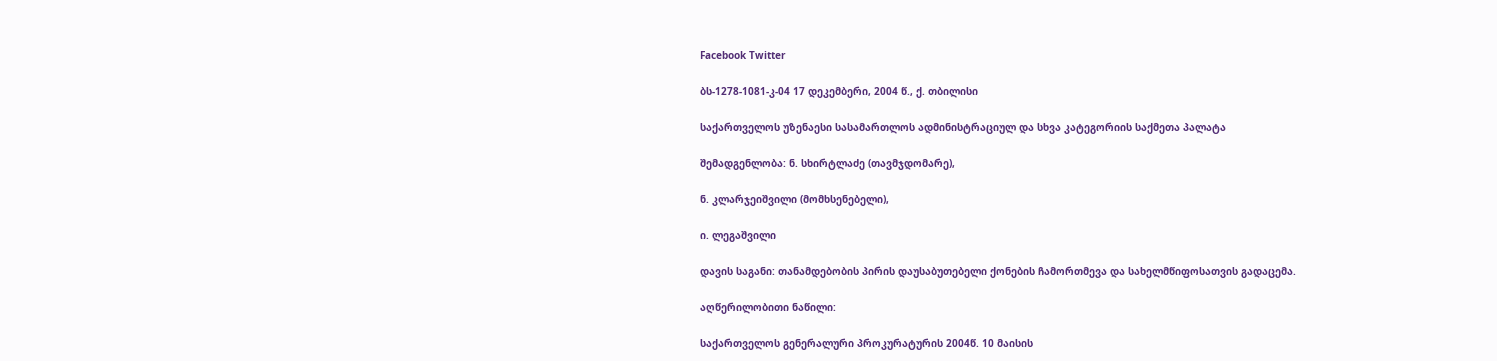Facebook Twitter

ბს-1278-1081-კ-04 17 დეკემბერი, 2004 წ., ქ. თბილისი

საქართველოს უზენაესი სასამართლოს ადმინისტრაციულ და სხვა კატეგორიის საქმეთა პალატა

შემადგენლობა: ნ. სხირტლაძე (თავმჯდომარე),

ნ. კლარჯეიშვილი (მომხსენებელი),

ი. ლეგაშვილი

დავის საგანი: თანამდებობის პირის დაუსაბუთებელი ქონების ჩამორთმევა და სახელმწიფოსათვის გადაცემა.

აღწერილობითი ნაწილი:

საქართველოს გენერალური პროკურატურის 2004წ. 10 მაისის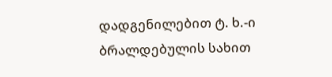დადგენილებით ტ. ხ.-ი ბრალდებულის სახით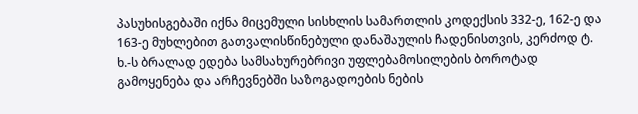პასუხისგებაში იქნა მიცემული სისხლის სამართლის კოდექსის 332-ე, 162-ე და 163-ე მუხლებით გათვალისწინებული დანაშაულის ჩადენისთვის, კერძოდ ტ. ხ.-ს ბრალად ედება სამსახურებრივი უფლებამოსილების ბოროტად გამოყენება და არჩევნებში საზოგადოების ნების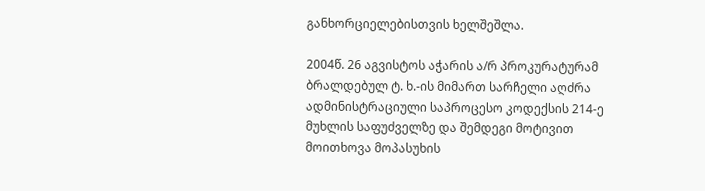განხორციელებისთვის ხელშეშლა.

2004წ. 26 აგვისტოს აჭარის ა/რ პროკურატურამ ბრალდებულ ტ. ხ.-ის მიმართ სარჩელი აღძრა ადმინისტრაციული საპროცესო კოდექსის 214-ე მუხლის საფუძველზე და შემდეგი მოტივით მოითხოვა მოპასუხის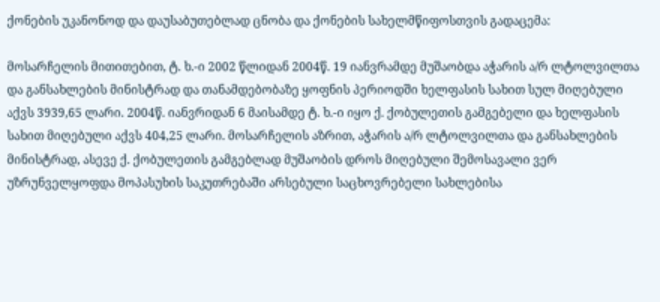ქონების უკანონოდ და დაუსაბუთებლად ცნობა და ქონების სახელმწიფოსთვის გადაცემა:

მოსარჩელის მითითებით, ტ. ხ.-ი 2002 წლიდან 2004წ. 19 იანვრამდე მუშაობდა აჭარის ა/რ ლტოლვილთა და განსახლების მინისტრად და თანამდებობაზე ყოფნის პერიოდში ხელფასის სახით სულ მიღებული აქვს 3939,65 ლარი. 2004წ. იანვრიდან 6 მაისამდე ტ. ხ.-ი იყო ქ. ქობულეთის გამგებელი და ხელფასის სახით მიღებული აქვს 404,25 ლარი. მოსარჩელის აზრით, აჭარის ა/რ ლტოლვილთა და განსახლების მინისტრად, ასევე ქ. ქობულეთის გამგებლად მუშაობის დროს მიღებული შემოსავალი ვერ უზრუნველყოფდა მოპასუხის საკუთრებაში არსებული საცხოვრებელი სახლებისა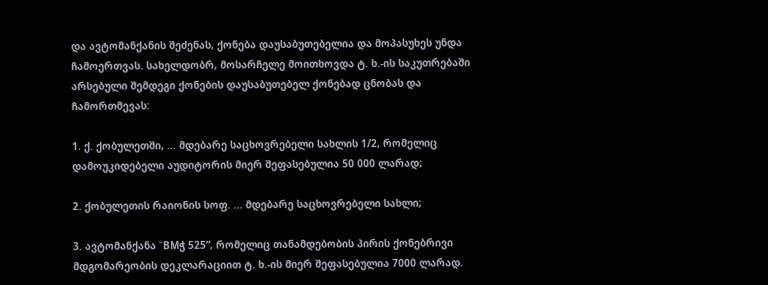და ავტომანქანის შეძენას, ქონება დაუსაბუთებელია და მოპასუხეს უნდა ჩამოერთვას. სახელდობრ, მოსარჩელე მოითხოვდა ტ. ხ.-ის საკუთრებაში არსებული შემდეგი ქონების დაუსაბუთებელ ქონებად ცნობას და ჩამორთმევას:

1. ქ. ქობულეთში, ... მდებარე საცხოვრებელი სახლის 1/2, რომელიც დამოუკიდებელი აუდიტორის მიერ შეფასებულია 50 000 ლარად;

2. ქობულეთის რაიონის სოფ. ... მდებარე საცხოვრებელი სახლი;

3. ავტომანქანა “BMჭ 525”, რომელიც თანამდებობის პირის ქონებრივი მდგომარეობის დეკლარაციით ტ. ხ.-ის მიერ შეფასებულია 7000 ლარად.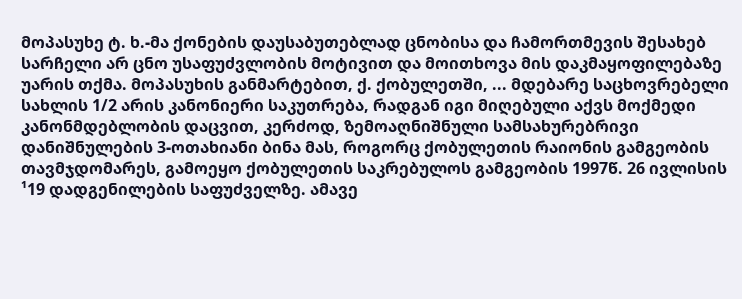მოპასუხე ტ. ხ.-მა ქონების დაუსაბუთებლად ცნობისა და ჩამორთმევის შესახებ სარჩელი არ ცნო უსაფუძვლობის მოტივით და მოითხოვა მის დაკმაყოფილებაზე უარის თქმა. მოპასუხის განმარტებით, ქ. ქობულეთში, ... მდებარე საცხოვრებელი სახლის 1/2 არის კანონიერი საკუთრება, რადგან იგი მიღებული აქვს მოქმედი კანონმდებლობის დაცვით, კერძოდ, ზემოაღნიშნული სამსახურებრივი დანიშნულების 3-ოთახიანი ბინა მას, როგორც ქობულეთის რაიონის გამგეობის თავმჯდომარეს, გამოეყო ქობულეთის საკრებულოს გამგეობის 1997წ. 26 ივლისის ¹19 დადგენილების საფუძველზე. ამავე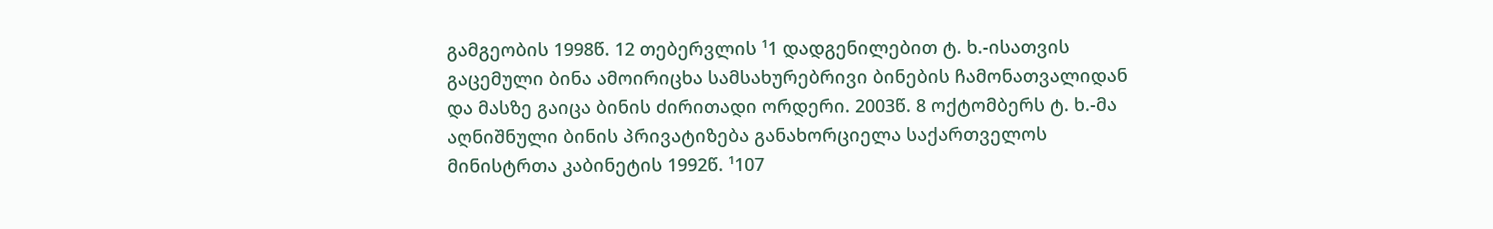გამგეობის 1998წ. 12 თებერვლის ¹1 დადგენილებით ტ. ხ.-ისათვის გაცემული ბინა ამოირიცხა სამსახურებრივი ბინების ჩამონათვალიდან და მასზე გაიცა ბინის ძირითადი ორდერი. 2003წ. 8 ოქტომბერს ტ. ხ.-მა აღნიშნული ბინის პრივატიზება განახორციელა საქართველოს მინისტრთა კაბინეტის 1992წ. ¹107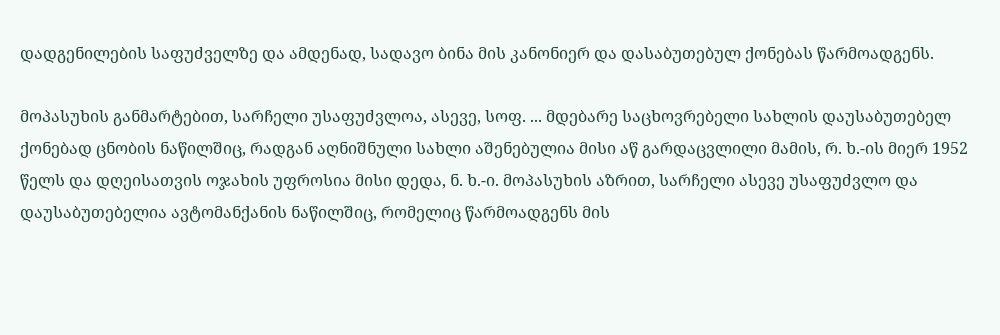დადგენილების საფუძველზე და ამდენად, სადავო ბინა მის კანონიერ და დასაბუთებულ ქონებას წარმოადგენს.

მოპასუხის განმარტებით, სარჩელი უსაფუძვლოა, ასევე, სოფ. ... მდებარე საცხოვრებელი სახლის დაუსაბუთებელ ქონებად ცნობის ნაწილშიც, რადგან აღნიშნული სახლი აშენებულია მისი აწ გარდაცვლილი მამის, რ. ხ.-ის მიერ 1952 წელს და დღეისათვის ოჯახის უფროსია მისი დედა, ნ. ხ.-ი. მოპასუხის აზრით, სარჩელი ასევე უსაფუძვლო და დაუსაბუთებელია ავტომანქანის ნაწილშიც, რომელიც წარმოადგენს მის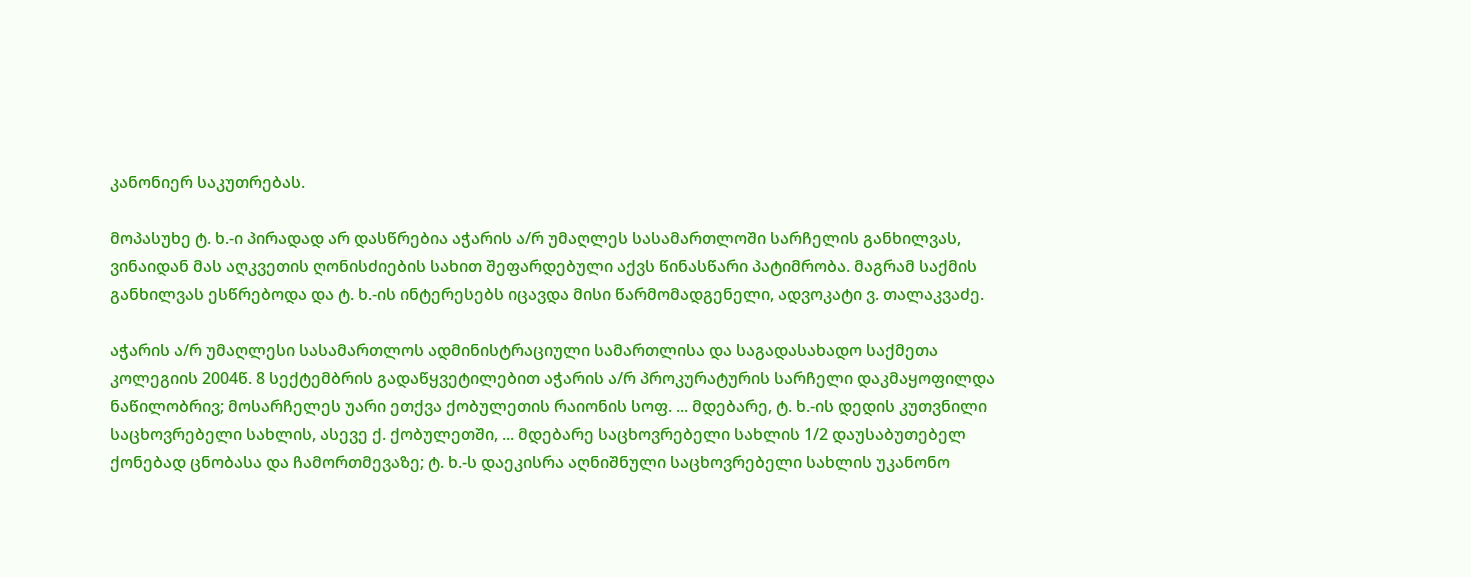კანონიერ საკუთრებას.

მოპასუხე ტ. ხ.-ი პირადად არ დასწრებია აჭარის ა/რ უმაღლეს სასამართლოში სარჩელის განხილვას, ვინაიდან მას აღკვეთის ღონისძიების სახით შეფარდებული აქვს წინასწარი პატიმრობა. მაგრამ საქმის განხილვას ესწრებოდა და ტ. ხ.-ის ინტერესებს იცავდა მისი წარმომადგენელი, ადვოკატი ვ. თალაკვაძე.

აჭარის ა/რ უმაღლესი სასამართლოს ადმინისტრაციული სამართლისა და საგადასახადო საქმეთა კოლეგიის 2004წ. 8 სექტემბრის გადაწყვეტილებით აჭარის ა/რ პროკურატურის სარჩელი დაკმაყოფილდა ნაწილობრივ; მოსარჩელეს უარი ეთქვა ქობულეთის რაიონის სოფ. ... მდებარე, ტ. ხ.-ის დედის კუთვნილი საცხოვრებელი სახლის, ასევე ქ. ქობულეთში, ... მდებარე საცხოვრებელი სახლის 1/2 დაუსაბუთებელ ქონებად ცნობასა და ჩამორთმევაზე; ტ. ხ.-ს დაეკისრა აღნიშნული საცხოვრებელი სახლის უკანონო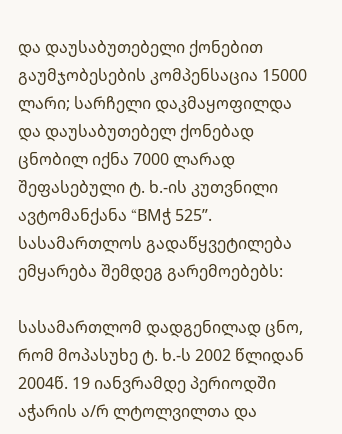და დაუსაბუთებელი ქონებით გაუმჯობესების კომპენსაცია 15000 ლარი; სარჩელი დაკმაყოფილდა და დაუსაბუთებელ ქონებად ცნობილ იქნა 7000 ლარად შეფასებული ტ. ხ.-ის კუთვნილი ავტომანქანა “BMჭ 525”. სასამართლოს გადაწყვეტილება ემყარება შემდეგ გარემოებებს:

სასამართლომ დადგენილად ცნო, რომ მოპასუხე ტ. ხ.-ს 2002 წლიდან 2004წ. 19 იანვრამდე პერიოდში აჭარის ა/რ ლტოლვილთა და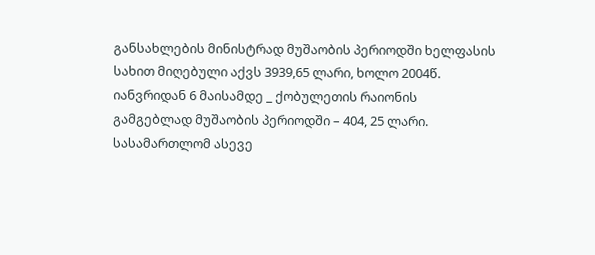განსახლების მინისტრად მუშაობის პერიოდში ხელფასის სახით მიღებული აქვს 3939,65 ლარი, ხოლო 2004წ. იანვრიდან 6 მაისამდე _ ქობულეთის რაიონის გამგებლად მუშაობის პერიოდში – 404, 25 ლარი. სასამართლომ ასევე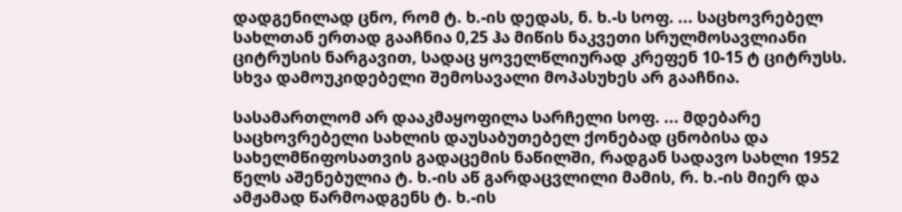დადგენილად ცნო, რომ ტ. ხ.-ის დედას, ნ. ხ.-ს სოფ. ... საცხოვრებელ სახლთან ერთად გააჩნია 0,25 ჰა მიწის ნაკვეთი სრულმოსავლიანი ციტრუსის ნარგავით, სადაც ყოველწლიურად კრეფენ 10-15 ტ ციტრუსს. სხვა დამოუკიდებელი შემოსავალი მოპასუხეს არ გააჩნია.

სასამართლომ არ დააკმაყოფილა სარჩელი სოფ. ... მდებარე საცხოვრებელი სახლის დაუსაბუთებელ ქონებად ცნობისა და სახელმწიფოსათვის გადაცემის ნაწილში, რადგან სადავო სახლი 1952 წელს აშენებულია ტ. ხ.-ის აწ გარდაცვლილი მამის, რ. ხ.-ის მიერ და ამჟამად წარმოადგენს ტ. ხ.-ის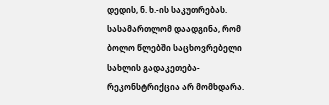დედის, ნ. ხ.-ის საკუთრებას. სასამართლომ დაადგინა, რომ ბოლო წლებში საცხოვრებელი სახლის გადაკეთება-რეკონსტრიქცია არ მომხდარა.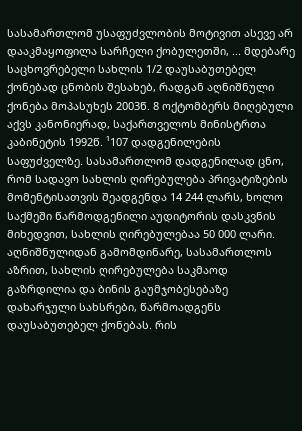სასამართლომ უსაფუძვლობის მოტივით ასევე არ დააკმაყოფილა სარჩელი ქობულეთში, ... მდებარე საცხოვრებელი სახლის 1/2 დაუსაბუთებელ ქონებად ცნობის შესახებ, რადგან აღნიშნული ქონება მოპასუხეს 2003წ. 8 ოქტომბერს მიღებული აქვს კანონიერად, საქართველოს მინისტრთა კაბინეტის 1992წ. ¹107 დადგენილების საფუძველზე. სასამართლომ დადგენილად ცნო, რომ სადავო სახლის ღირებულება პრივატიზების მომენტისათვის შეადგენდა 14 244 ლარს, ხოლო საქმეში წარმოდგენილი აუდიტორის დასკვნის მიხედვით, სახლის ღირებულებაა 50 000 ლარი. აღნიშნულიდან გამომდინარე, სასამართლოს აზრით, სახლის ღირებულება საკმაოდ გაზრდილია და ბინის გაუმჯობესებაზე დახარჯული სახსრები, წარმოადგენს დაუსაბუთებელ ქონებას. რის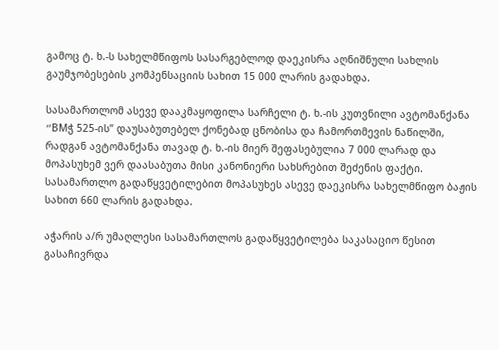გამოც ტ. ხ.-ს სახელმწიფოს სასარგებლოდ დაეკისრა აღნიშნული სახლის გაუმჯობესების კომპენსაციის სახით 15 000 ლარის გადახდა.

სასამართლომ ასევე დააკმაყოფილა სარჩელი ტ. ხ.-ის კუთვნილი ავტომანქანა “BMჭ 525-ის” დაუსაბუთებელ ქონებად ცნობისა და ჩამორთმევის ნაწილში, რადგან ავტომანქანა თავად ტ. ხ.-ის მიერ შეფასებულია 7 000 ლარად და მოპასუხემ ვერ დაასაბუთა მისი კანონიერი სახსრებით შეძენის ფაქტი. სასამართლო გადაწყვეტილებით მოპასუხეს ასევე დაეკისრა სახელმწიფო ბაჟის სახით 660 ლარის გადახდა.

აჭარის ა/რ უმაღლესი სასამართლოს გადაწყვეტილება საკასაციო წესით გასაჩივრდა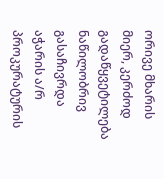ორივე მხარის მიერ, კერძოდ გადაწყვეტილება ნაწილობრივ გასაჩივრდა აჭარის ა/რ პროკურატურის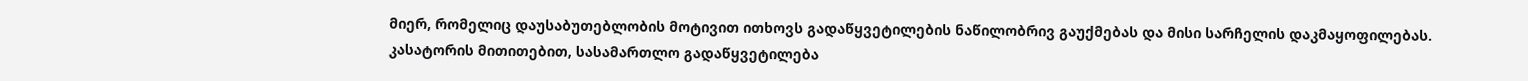მიერ, რომელიც დაუსაბუთებლობის მოტივით ითხოვს გადაწყვეტილების ნაწილობრივ გაუქმებას და მისი სარჩელის დაკმაყოფილებას. კასატორის მითითებით, სასამართლო გადაწყვეტილება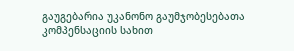გაუგებარია უკანონო გაუმჯობესებათა კომპენსაციის სახით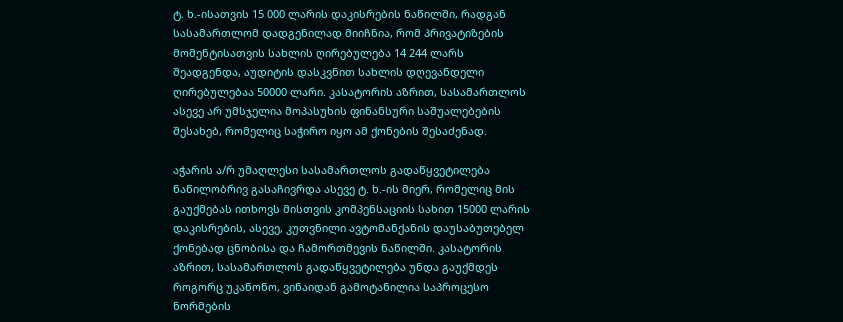ტ. ხ.-ისათვის 15 000 ლარის დაკისრების ნაწილში, რადგან სასამართლომ დადგენილად მიიჩნია, რომ პრივატიზების მომენტისათვის სახლის ღირებულება 14 244 ლარს შეადგენდა, აუდიტის დასკვნით სახლის დღევანდელი ღირებულებაა 50000 ლარი. კასატორის აზრით, სასამართლოს ასევე არ უმსჯელია მოპასუხის ფინანსური საშუალებების შესახებ, რომელიც საჭირო იყო ამ ქონების შესაძენად.

აჭარის ა/რ უმაღლესი სასამართლოს გადაწყვეტილება ნაწილობრივ გასაჩივრდა ასევე ტ. ხ.-ის მიერ, რომელიც მის გაუქმებას ითხოვს მისთვის კომპენსაციის სახით 15000 ლარის დაკისრების, ასევე, კუთვნილი ავტომანქანის დაუსაბუთებელ ქონებად ცნობისა და ჩამორთმევის ნაწილში. კასატორის აზრით, სასამართლოს გადაწყვეტილება უნდა გაუქმდეს როგორც უკანონო, ვინაიდან გამოტანილია საპროცესო ნორმების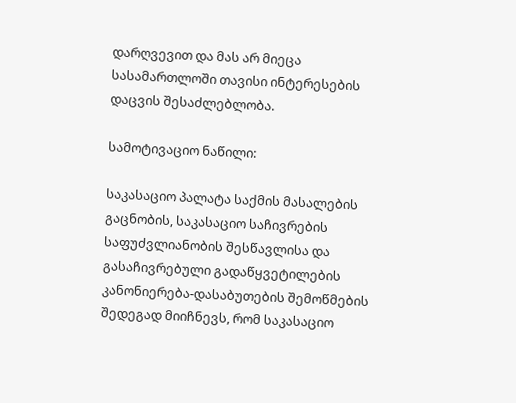დარღვევით და მას არ მიეცა სასამართლოში თავისი ინტერესების დაცვის შესაძლებლობა.

სამოტივაციო ნაწილი:

საკასაციო პალატა საქმის მასალების გაცნობის, საკასაციო საჩივრების საფუძვლიანობის შესწავლისა და გასაჩივრებული გადაწყვეტილების კანონიერება-დასაბუთების შემოწმების შედეგად მიიჩნევს, რომ საკასაციო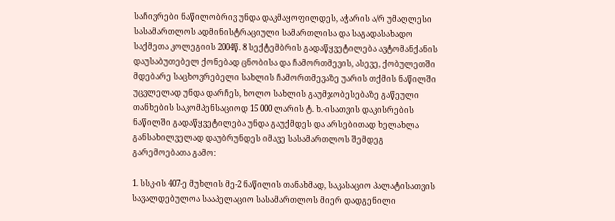საჩივრები ნაწილობრივ უნდა დაკმაყოფილდეს, აჭარის ა/რ უმაღლესი სასამართლოს ადმინისტრაციული სამართლისა და საგადასახადო საქმეთა კოლეგიის 2004წ. 8 სექტემბრის გადაწყვეტილება ავტომანქანის დაუსაბუთებელ ქონებად ცნობისა და ჩამორთმევის, ასევე, ქობულეთში მდებარე საცხოვრებელი სახლის ჩამორთმევაზე უარის თქმის ნაწილში უცვლელად უნდა დარჩეს, ხოლო სახლის გაუმჯობესებაზე გაწეული თანხების საკომპენსაციოდ 15 000 ლარის ტ. ხ.-ისათვის დაკისრების ნაწილში გადაწყვეტილება უნდა გაუქმდეს და არსებითად ხელახლა განსახილველად დაუბრუნდეს იმავე სასამართლოს შემდეგ გარემოებათა გამო:

1. სსკ-ის 407-ე მუხლის მე-2 ნაწილის თანახმად, საკასაციო პალატისათვის სავალდებულოა სააპელაციო სასამართლოს მიერ დადგენილი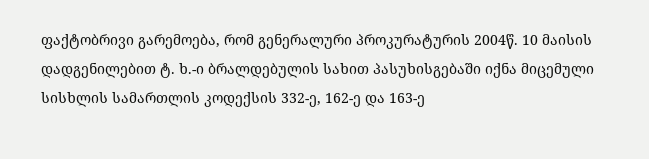ფაქტობრივი გარემოება, რომ გენერალური პროკურატურის 2004წ. 10 მაისის დადგენილებით ტ. ხ.-ი ბრალდებულის სახით პასუხისგებაში იქნა მიცემული სისხლის სამართლის კოდექსის 332-ე, 162-ე და 163-ე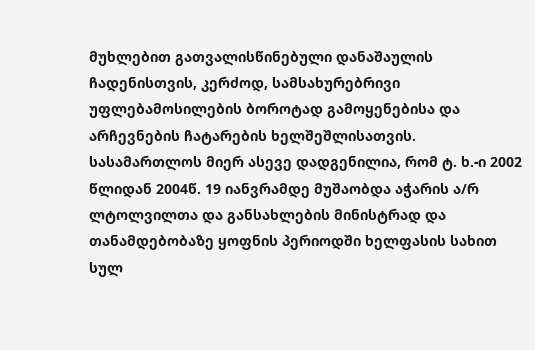მუხლებით გათვალისწინებული დანაშაულის ჩადენისთვის, კერძოდ, სამსახურებრივი უფლებამოსილების ბოროტად გამოყენებისა და არჩევნების ჩატარების ხელშეშლისათვის. სასამართლოს მიერ ასევე დადგენილია, რომ ტ. ხ.-ი 2002 წლიდან 2004წ. 19 იანვრამდე მუშაობდა აჭარის ა/რ ლტოლვილთა და განსახლების მინისტრად და თანამდებობაზე ყოფნის პერიოდში ხელფასის სახით სულ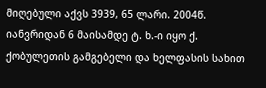მიღებული აქვს 3939, 65 ლარი. 2004წ. იანვრიდან 6 მაისამდე ტ. ხ.-ი იყო ქ. ქობულეთის გამგებელი და ხელფასის სახით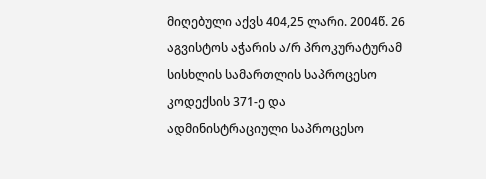მიღებული აქვს 404,25 ლარი. 2004წ. 26 აგვისტოს აჭარის ა/რ პროკურატურამ სისხლის სამართლის საპროცესო კოდექსის 371-ე და ადმინისტრაციული საპროცესო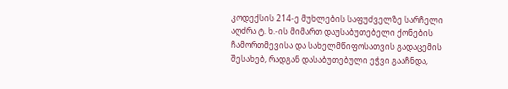კოდექსის 214-ე მუხლების საფუძველზე სარჩელი აღძრა ტ. ხ.-ის მიმართ დაუსაბუთებელი ქონების ჩამორთმევისა და სახელმწიფოსათვის გადაცემის შესახებ, რადგან დასაბუთებული ეჭვი გააჩნდა,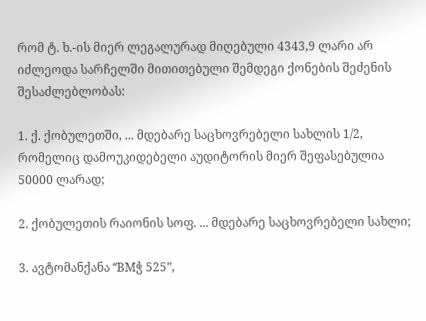რომ ტ. ხ.-ის მიერ ლეგალურად მიღებული 4343,9 ლარი არ იძლეოდა სარჩელში მითითებული შემდეგი ქონების შეძენის შესაძლებლობას:

1. ქ. ქობულეთში, ... მდებარე საცხოვრებელი სახლის 1/2, რომელიც დამოუკიდებელი აუდიტორის მიერ შეფასებულია 50000 ლარად;

2. ქობულეთის რაიონის სოფ. ... მდებარე საცხოვრებელი სახლი;

3. ავტომანქანა “BMჭ 525”,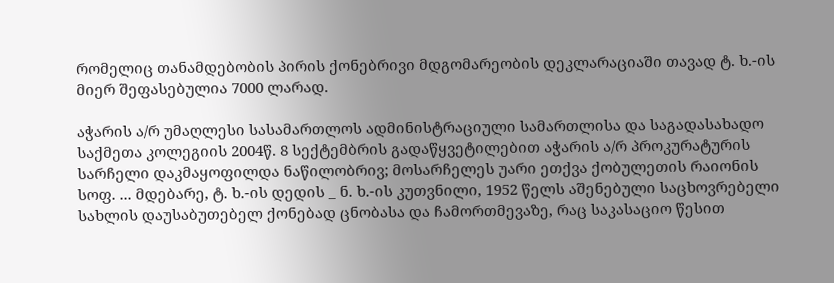რომელიც თანამდებობის პირის ქონებრივი მდგომარეობის დეკლარაციაში თავად ტ. ხ.-ის მიერ შეფასებულია 7000 ლარად.

აჭარის ა/რ უმაღლესი სასამართლოს ადმინისტრაციული სამართლისა და საგადასახადო საქმეთა კოლეგიის 2004წ. 8 სექტემბრის გადაწყვეტილებით აჭარის ა/რ პროკურატურის სარჩელი დაკმაყოფილდა ნაწილობრივ; მოსარჩელეს უარი ეთქვა ქობულეთის რაიონის სოფ. ... მდებარე, ტ. ხ.-ის დედის _ ნ. ხ.-ის კუთვნილი, 1952 წელს აშენებული საცხოვრებელი სახლის დაუსაბუთებელ ქონებად ცნობასა და ჩამორთმევაზე, რაც საკასაციო წესით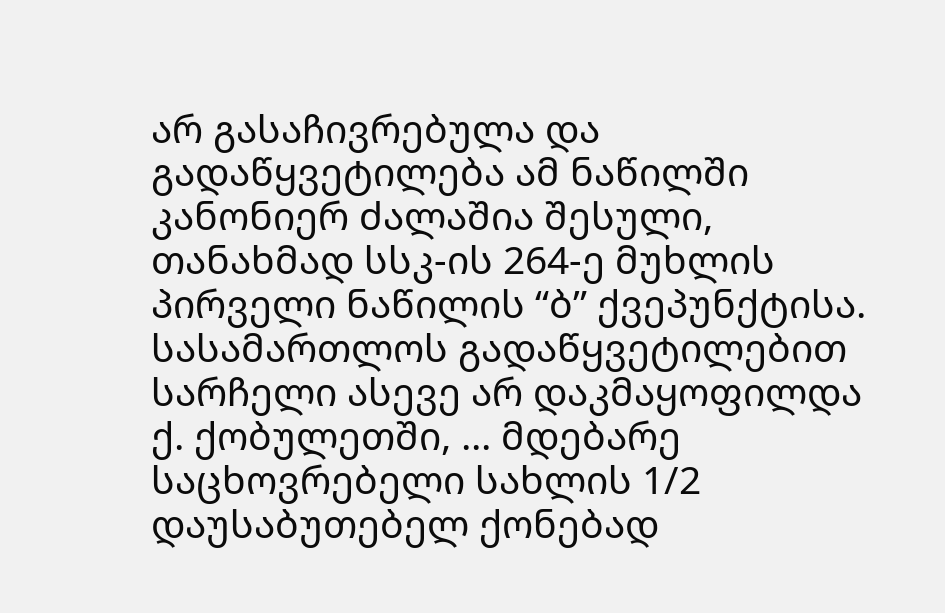არ გასაჩივრებულა და გადაწყვეტილება ამ ნაწილში კანონიერ ძალაშია შესული, თანახმად სსკ-ის 264-ე მუხლის პირველი ნაწილის “ბ” ქვეპუნქტისა. სასამართლოს გადაწყვეტილებით სარჩელი ასევე არ დაკმაყოფილდა ქ. ქობულეთში, ... მდებარე საცხოვრებელი სახლის 1/2 დაუსაბუთებელ ქონებად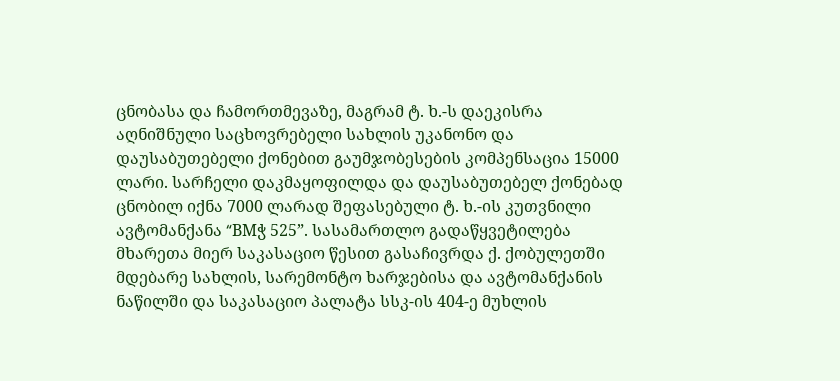ცნობასა და ჩამორთმევაზე, მაგრამ ტ. ხ.-ს დაეკისრა აღნიშნული საცხოვრებელი სახლის უკანონო და დაუსაბუთებელი ქონებით გაუმჯობესების კომპენსაცია 15000 ლარი. სარჩელი დაკმაყოფილდა და დაუსაბუთებელ ქონებად ცნობილ იქნა 7000 ლარად შეფასებული ტ. ხ.-ის კუთვნილი ავტომანქანა “BMჭ 525”. სასამართლო გადაწყვეტილება მხარეთა მიერ საკასაციო წესით გასაჩივრდა ქ. ქობულეთში მდებარე სახლის, სარემონტო ხარჯებისა და ავტომანქანის ნაწილში და საკასაციო პალატა სსკ-ის 404-ე მუხლის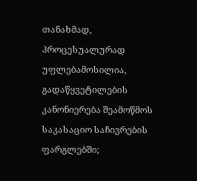თანახმად, პროცესუალურად უფლებამოსილია, გადაწყვეტილების კანონიერება შეამოწმოს საკასაციო საჩივრების ფარგლებში;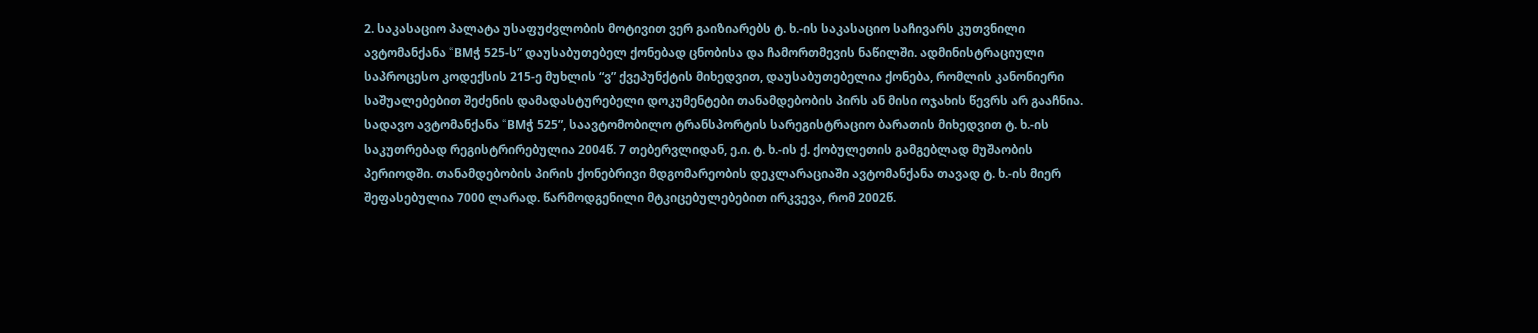2. საკასაციო პალატა უსაფუძვლობის მოტივით ვერ გაიზიარებს ტ. ხ.-ის საკასაციო საჩივარს კუთვნილი ავტომანქანა “BMჭ 525-ს” დაუსაბუთებელ ქონებად ცნობისა და ჩამორთმევის ნაწილში. ადმინისტრაციული საპროცესო კოდექსის 215-ე მუხლის “ვ” ქვეპუნქტის მიხედვით, დაუსაბუთებელია ქონება, რომლის კანონიერი საშუალებებით შეძენის დამადასტურებელი დოკუმენტები თანამდებობის პირს ან მისი ოჯახის წევრს არ გააჩნია. სადავო ავტომანქანა “BMჭ 525”, საავტომობილო ტრანსპორტის სარეგისტრაციო ბარათის მიხედვით ტ. ხ.-ის საკუთრებად რეგისტრირებულია 2004წ. 7 თებერვლიდან, ე.ი. ტ. ხ.-ის ქ. ქობულეთის გამგებლად მუშაობის პერიოდში. თანამდებობის პირის ქონებრივი მდგომარეობის დეკლარაციაში ავტომანქანა თავად ტ. ხ.-ის მიერ შეფასებულია 7000 ლარად. წარმოდგენილი მტკიცებულებებით ირკვევა, რომ 2002წ.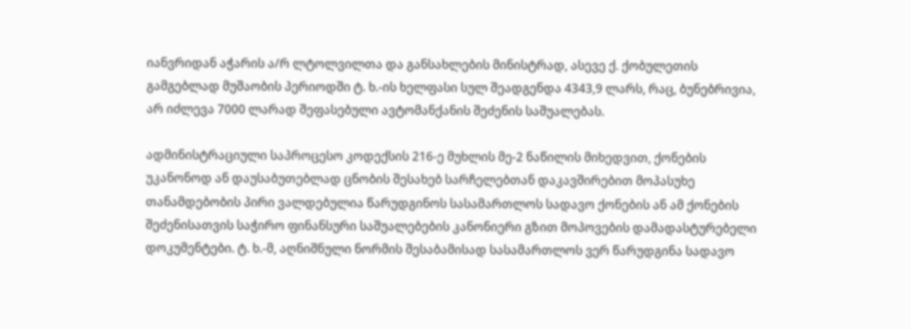იანვრიდან აჭარის ა/რ ლტოლვილთა და განსახლების მინისტრად, ასევე ქ. ქობულეთის გამგებლად მუშაობის პერიოდში ტ. ხ.-ის ხელფასი სულ შეადგენდა 4343,9 ლარს, რაც, ბუნებრივია, არ იძლევა 7000 ლარად შეფასებული ავტომანქანის შეძენის საშუალებას.

ადმინისტრაციული საპროცესო კოდექსის 216-ე მუხლის მე-2 ნაწილის მიხედვით, ქონების უკანონოდ ან დაუსაბუთებლად ცნობის შესახებ სარჩელებთან დაკავშირებით მოპასუხე თანამდებობის პირი ვალდებულია წარუდგინოს სასამართლოს სადავო ქონების ან ამ ქონების შეძენისათვის საჭირო ფინანსური საშუალებების კანონიერი გზით მოპოვების დამადასტურებელი დოკუმენტები. ტ. ხ.-მ, აღნიშნული ნორმის შესაბამისად სასამართლოს ვერ წარუდგინა სადავო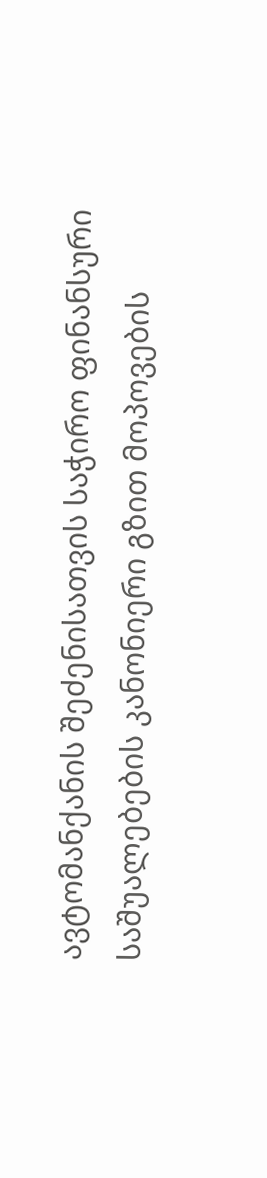ავტომანქანის შეძენისათვის საჭირო ფინანსური საშუალებების კანონიერი გზით მოპოვების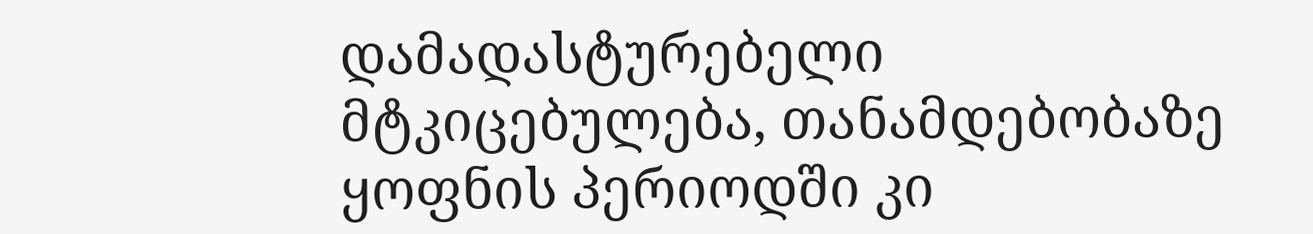დამადასტურებელი მტკიცებულება, თანამდებობაზე ყოფნის პერიოდში კი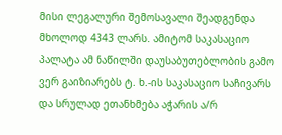მისი ლეგალური შემოსავალი შეადგენდა მხოლოდ 4343 ლარს. ამიტომ საკასაციო პალატა ამ ნაწილში დაუსაბუთებლობის გამო ვერ გაიზიარებს ტ. ხ.-ის საკასაციო საჩივარს და სრულად ეთანხმება აჭარის ა/რ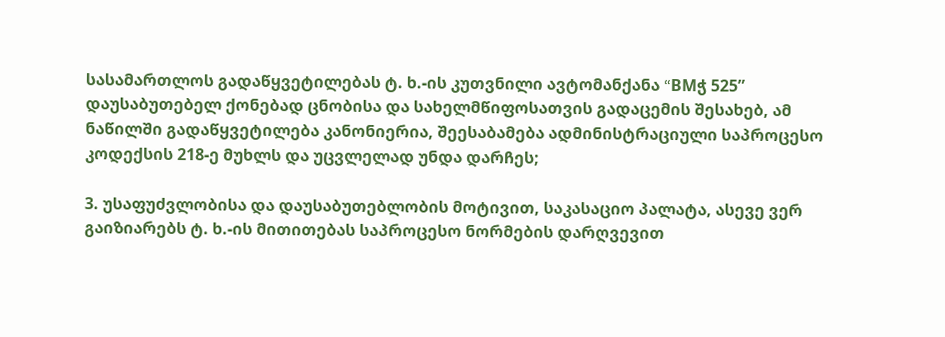სასამართლოს გადაწყვეტილებას ტ. ხ.-ის კუთვნილი ავტომანქანა “BMჭ 525” დაუსაბუთებელ ქონებად ცნობისა და სახელმწიფოსათვის გადაცემის შესახებ, ამ ნაწილში გადაწყვეტილება კანონიერია, შეესაბამება ადმინისტრაციული საპროცესო კოდექსის 218-ე მუხლს და უცვლელად უნდა დარჩეს;

3. უსაფუძვლობისა და დაუსაბუთებლობის მოტივით, საკასაციო პალატა, ასევე ვერ გაიზიარებს ტ. ხ.-ის მითითებას საპროცესო ნორმების დარღვევით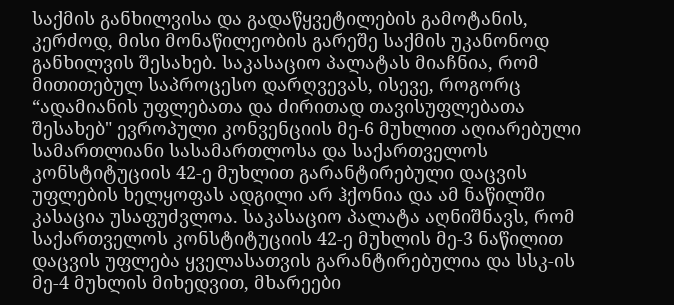საქმის განხილვისა და გადაწყვეტილების გამოტანის, კერძოდ, მისი მონაწილეობის გარეშე საქმის უკანონოდ განხილვის შესახებ. საკასაციო პალატას მიაჩნია, რომ მითითებულ საპროცესო დარღვევას, ისევე, როგორც “ადამიანის უფლებათა და ძირითად თავისუფლებათა შესახებ" ევროპული კონვენციის მე-6 მუხლით აღიარებული სამართლიანი სასამართლოსა და საქართველოს კონსტიტუციის 42-ე მუხლით გარანტირებული დაცვის უფლების ხელყოფას ადგილი არ ჰქონია და ამ ნაწილში კასაცია უსაფუძვლოა. საკასაციო პალატა აღნიშნავს, რომ საქართველოს კონსტიტუციის 42-ე მუხლის მე-3 ნაწილით დაცვის უფლება ყველასათვის გარანტირებულია და სსკ-ის მე-4 მუხლის მიხედვით, მხარეები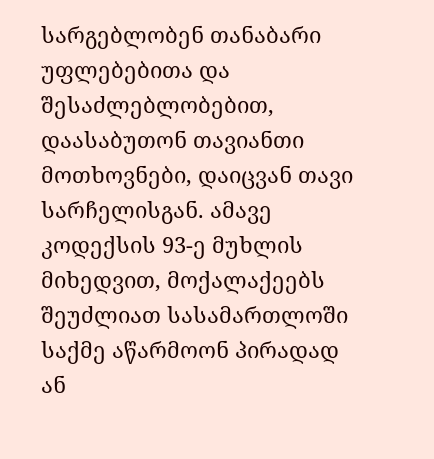სარგებლობენ თანაბარი უფლებებითა და შესაძლებლობებით, დაასაბუთონ თავიანთი მოთხოვნები, დაიცვან თავი სარჩელისგან. ამავე კოდექსის 93-ე მუხლის მიხედვით, მოქალაქეებს შეუძლიათ სასამართლოში საქმე აწარმოონ პირადად ან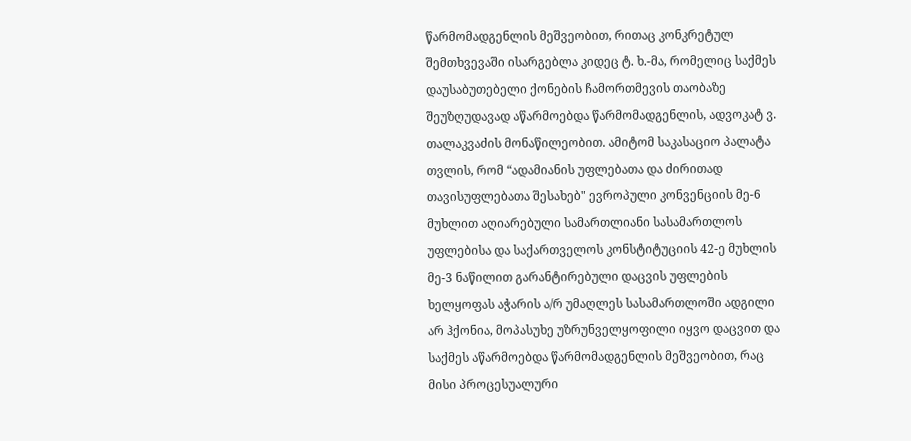წარმომადგენლის მეშვეობით, რითაც კონკრეტულ შემთხვევაში ისარგებლა კიდეც ტ. ხ.-მა, რომელიც საქმეს დაუსაბუთებელი ქონების ჩამორთმევის თაობაზე შეუზღუდავად აწარმოებდა წარმომადგენლის, ადვოკატ ვ. თალაკვაძის მონაწილეობით. ამიტომ საკასაციო პალატა თვლის, რომ “ადამიანის უფლებათა და ძირითად თავისუფლებათა შესახებ" ევროპული კონვენციის მე-6 მუხლით აღიარებული სამართლიანი სასამართლოს უფლებისა და საქართველოს კონსტიტუციის 42-ე მუხლის მე-3 ნაწილით გარანტირებული დაცვის უფლების ხელყოფას აჭარის ა/რ უმაღლეს სასამართლოში ადგილი არ ჰქონია, მოპასუხე უზრუნველყოფილი იყვო დაცვით და საქმეს აწარმოებდა წარმომადგენლის მეშვეობით, რაც მისი პროცესუალური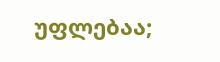უფლებაა;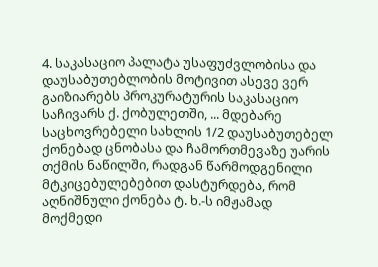4. საკასაციო პალატა უსაფუძვლობისა და დაუსაბუთებლობის მოტივით ასევე ვერ გაიზიარებს პროკურატურის საკასაციო საჩივარს ქ. ქობულეთში, ... მდებარე საცხოვრებელი სახლის 1/2 დაუსაბუთებელ ქონებად ცნობასა და ჩამორთმევაზე უარის თქმის ნაწილში, რადგან წარმოდგენილი მტკიცებულებებით დასტურდება, რომ აღნიშნული ქონება ტ. ხ.-ს იმჟამად მოქმედი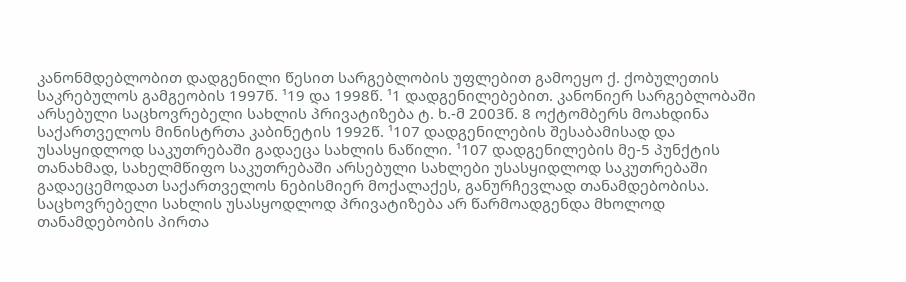კანონმდებლობით დადგენილი წესით სარგებლობის უფლებით გამოეყო ქ. ქობულეთის საკრებულოს გამგეობის 1997წ. ¹19 და 1998წ. ¹1 დადგენილებებით. კანონიერ სარგებლობაში არსებული საცხოვრებელი სახლის პრივატიზება ტ. ხ.-მ 2003წ. 8 ოქტომბერს მოახდინა საქართველოს მინისტრთა კაბინეტის 1992წ. ¹107 დადგენილების შესაბამისად და უსასყიდლოდ საკუთრებაში გადაეცა სახლის ნაწილი. ¹107 დადგენილების მე-5 პუნქტის თანახმად, სახელმწიფო საკუთრებაში არსებული სახლები უსასყიდლოდ საკუთრებაში გადაეცემოდათ საქართველოს ნებისმიერ მოქალაქეს, განურჩევლად თანამდებობისა. საცხოვრებელი სახლის უსასყოდლოდ პრივატიზება არ წარმოადგენდა მხოლოდ თანამდებობის პირთა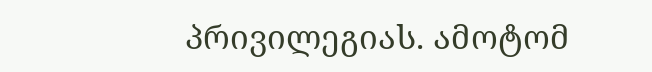პრივილეგიას. ამოტომ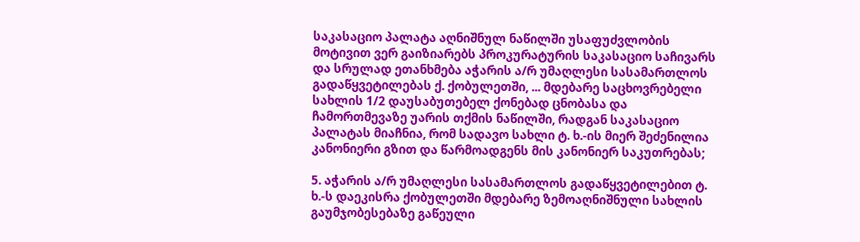საკასაციო პალატა აღნიშნულ ნაწილში უსაფუძვლობის მოტივით ვერ გაიზიარებს პროკურატურის საკასაციო საჩივარს და სრულად ეთანხმება აჭარის ა/რ უმაღლესი სასამართლოს გადაწყვეტილებას ქ. ქობულეთში, ... მდებარე საცხოვრებელი სახლის 1/2 დაუსაბუთებელ ქონებად ცნობასა და ჩამორთმევაზე უარის თქმის ნაწილში, რადგან საკასაციო პალატას მიაჩნია, რომ სადავო სახლი ტ. ხ.-ის მიერ შეძენილია კანონიერი გზით და წარმოადგენს მის კანონიერ საკუთრებას;

5. აჭარის ა/რ უმაღლესი სასამართლოს გადაწყვეტილებით ტ. ხ.-ს დაეკისრა ქობულეთში მდებარე ზემოაღნიშნული სახლის გაუმჯობესებაზე გაწეული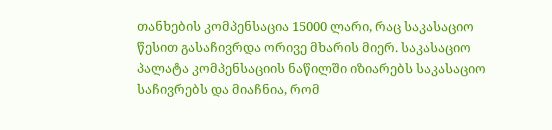თანხების კომპენსაცია 15000 ლარი, რაც საკასაციო წესით გასაჩივრდა ორივე მხარის მიერ. საკასაციო პალატა კომპენსაციის ნაწილში იზიარებს საკასაციო საჩივრებს და მიაჩნია, რომ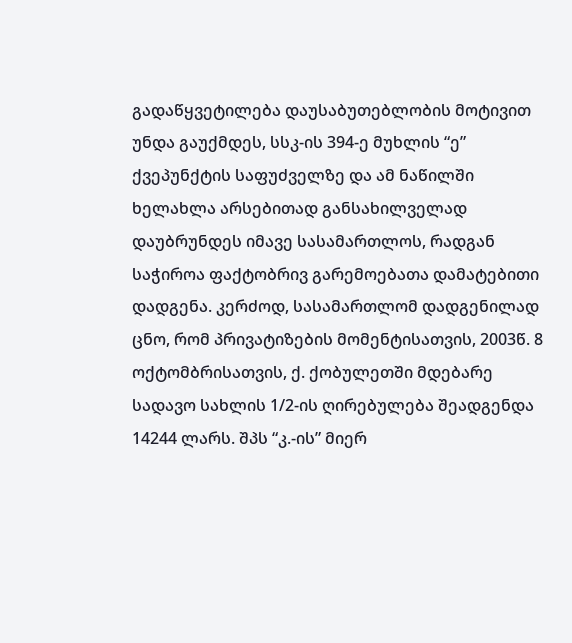გადაწყვეტილება დაუსაბუთებლობის მოტივით უნდა გაუქმდეს, სსკ-ის 394-ე მუხლის “ე” ქვეპუნქტის საფუძველზე და ამ ნაწილში ხელახლა არსებითად განსახილველად დაუბრუნდეს იმავე სასამართლოს, რადგან საჭიროა ფაქტობრივ გარემოებათა დამატებითი დადგენა. კერძოდ, სასამართლომ დადგენილად ცნო, რომ პრივატიზების მომენტისათვის, 2003წ. 8 ოქტომბრისათვის, ქ. ქობულეთში მდებარე სადავო სახლის 1/2-ის ღირებულება შეადგენდა 14244 ლარს. შპს “კ.-ის” მიერ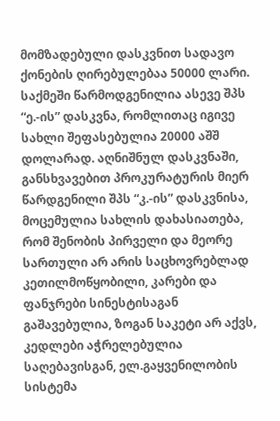მომზადებული დასკვნით სადავო ქონების ღირებულებაა 50000 ლარი. საქმეში წარმოდგენილია ასევე შპს “ე.-ის” დასკვნა, რომლითაც იგივე სახლი შეფასებულია 20000 აშშ დოლარად. აღნიშნულ დასკვნაში, განსხვავებით პროკურატურის მიერ წარდგენილი შპს “კ.-ის” დასკვნისა, მოცემულია სახლის დახასიათება, რომ შენობის პირველი და მეორე სართული არ არის საცხოვრებლად კეთილმოწყობილი, კარები და ფანჯრები სინესტისაგან გაშავებულია, ზოგან საკეტი არ აქვს, კედლები აჭრელებულია საღებავისგან, ელ.გაყვენილობის სისტემა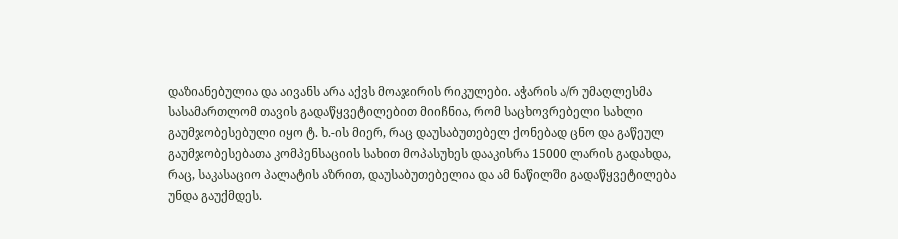დაზიანებულია და აივანს არა აქვს მოაჯირის რიკულები. აჭარის ა/რ უმაღლესმა სასამართლომ თავის გადაწყვეტილებით მიიჩნია, რომ საცხოვრებელი სახლი გაუმჯობესებული იყო ტ. ხ.-ის მიერ, რაც დაუსაბუთებელ ქონებად ცნო და გაწეულ გაუმჯობესებათა კომპენსაციის სახით მოპასუხეს დააკისრა 15000 ლარის გადახდა, რაც, საკასაციო პალატის აზრით, დაუსაბუთებელია და ამ ნაწილში გადაწყვეტილება უნდა გაუქმდეს.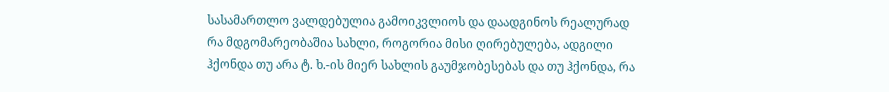სასამართლო ვალდებულია გამოიკვლიოს და დაადგინოს რეალურად რა მდგომარეობაშია სახლი, როგორია მისი ღირებულება, ადგილი ჰქონდა თუ არა ტ. ხ.-ის მიერ სახლის გაუმჯობესებას და თუ ჰქონდა, რა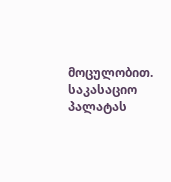მოცულობით. საკასაციო პალატას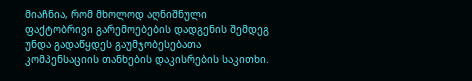მიაჩნია, რომ მხოლოდ აღნიშნული ფაქტობრივი გარემოებების დადგენის შემდეგ უნდა გადაწყდეს გაუმჯობესებათა კომპენსაციის თანხების დაკისრების საკითხი.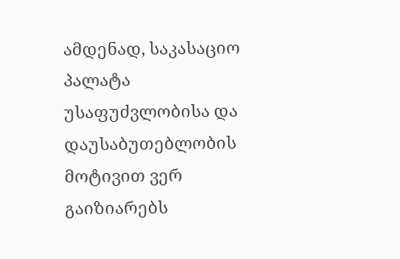ამდენად, საკასაციო პალატა უსაფუძვლობისა და დაუსაბუთებლობის მოტივით ვერ გაიზიარებს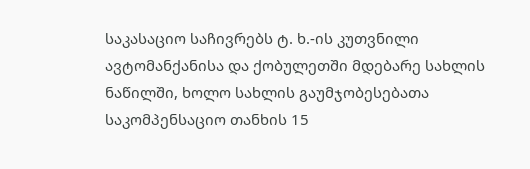საკასაციო საჩივრებს ტ. ხ.-ის კუთვნილი ავტომანქანისა და ქობულეთში მდებარე სახლის ნაწილში, ხოლო სახლის გაუმჯობესებათა საკომპენსაციო თანხის 15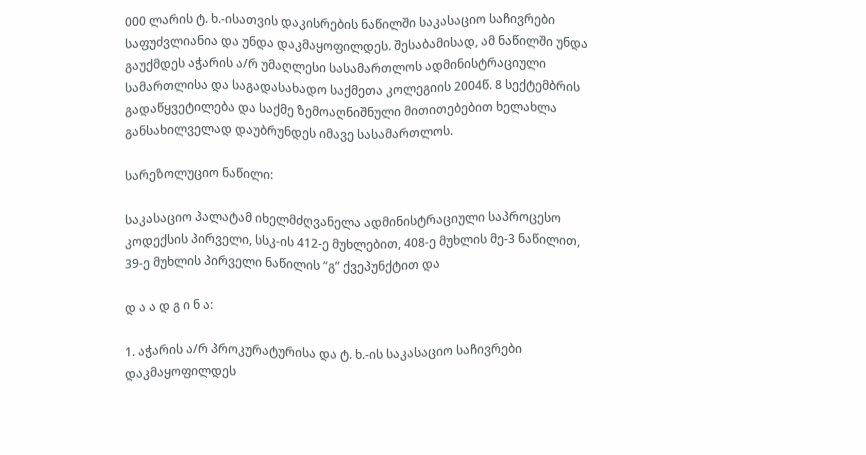000 ლარის ტ. ხ.-ისათვის დაკისრების ნაწილში საკასაციო საჩივრები საფუძვლიანია და უნდა დაკმაყოფილდეს. შესაბამისად, ამ ნაწილში უნდა გაუქმდეს აჭარის ა/რ უმაღლესი სასამართლოს ადმინისტრაციული სამართლისა და საგადასახადო საქმეთა კოლეგიის 2004წ. 8 სექტემბრის გადაწყვეტილება და საქმე ზემოაღნიშნული მითითებებით ხელახლა განსახილველად დაუბრუნდეს იმავე სასამართლოს.

სარეზოლუციო ნაწილი:

საკასაციო პალატამ იხელმძღვანელა ადმინისტრაციული საპროცესო კოდექსის პირველი, სსკ-ის 412-ე მუხლებით, 408-ე მუხლის მე-3 ნაწილით, 39-ე მუხლის პირველი ნაწილის “გ” ქვეპუნქტით და

დ ა ა დ გ ი ნ ა:

1. აჭარის ა/რ პროკურატურისა და ტ. ხ.-ის საკასაციო საჩივრები დაკმაყოფილდეს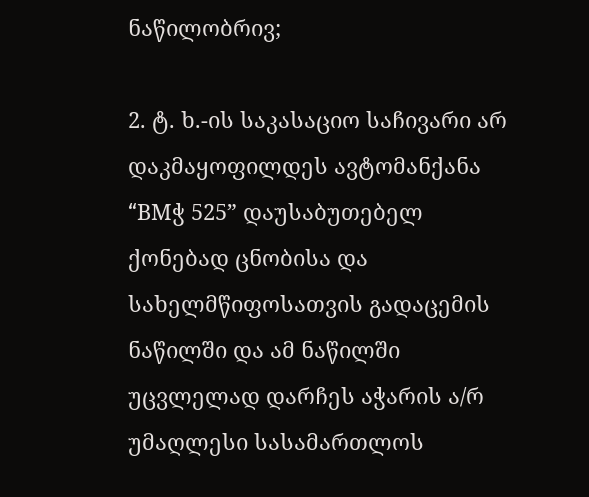ნაწილობრივ;

2. ტ. ხ.-ის საკასაციო საჩივარი არ დაკმაყოფილდეს ავტომანქანა “BMჭ 525” დაუსაბუთებელ ქონებად ცნობისა და სახელმწიფოსათვის გადაცემის ნაწილში და ამ ნაწილში უცვლელად დარჩეს აჭარის ა/რ უმაღლესი სასამართლოს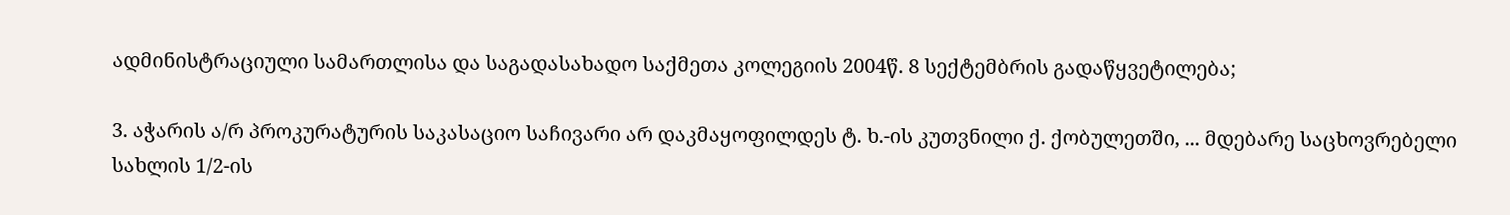ადმინისტრაციული სამართლისა და საგადასახადო საქმეთა კოლეგიის 2004წ. 8 სექტემბრის გადაწყვეტილება;

3. აჭარის ა/რ პროკურატურის საკასაციო საჩივარი არ დაკმაყოფილდეს ტ. ხ.-ის კუთვნილი ქ. ქობულეთში, ... მდებარე საცხოვრებელი სახლის 1/2-ის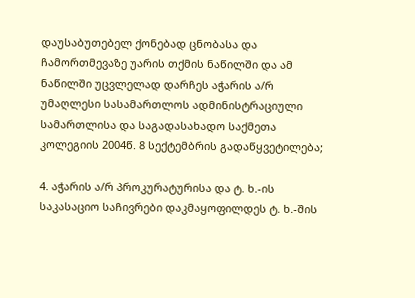დაუსაბუთებელ ქონებად ცნობასა და ჩამორთმევაზე უარის თქმის ნაწილში და ამ ნაწილში უცვლელად დარჩეს აჭარის ა/რ უმაღლესი სასამართლოს ადმინისტრაციული სამართლისა და საგადასახადო საქმეთა კოლეგიის 2004წ. 8 სექტემბრის გადაწყვეტილება;

4. აჭარის ა/რ პროკურატურისა და ტ. ხ.-ის საკასაციო საჩივრები დაკმაყოფილდეს ტ. ხ.-შის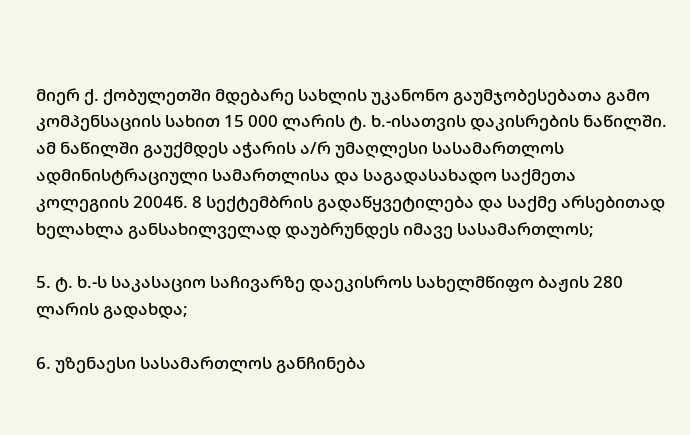მიერ ქ. ქობულეთში მდებარე სახლის უკანონო გაუმჯობესებათა გამო კომპენსაციის სახით 15 000 ლარის ტ. ხ.-ისათვის დაკისრების ნაწილში. ამ ნაწილში გაუქმდეს აჭარის ა/რ უმაღლესი სასამართლოს ადმინისტრაციული სამართლისა და საგადასახადო საქმეთა კოლეგიის 2004წ. 8 სექტემბრის გადაწყვეტილება და საქმე არსებითად ხელახლა განსახილველად დაუბრუნდეს იმავე სასამართლოს;

5. ტ. ხ.-ს საკასაციო საჩივარზე დაეკისროს სახელმწიფო ბაჟის 280 ლარის გადახდა;

6. უზენაესი სასამართლოს განჩინება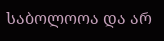საბოლოოა და არ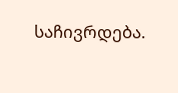საჩივრდება.